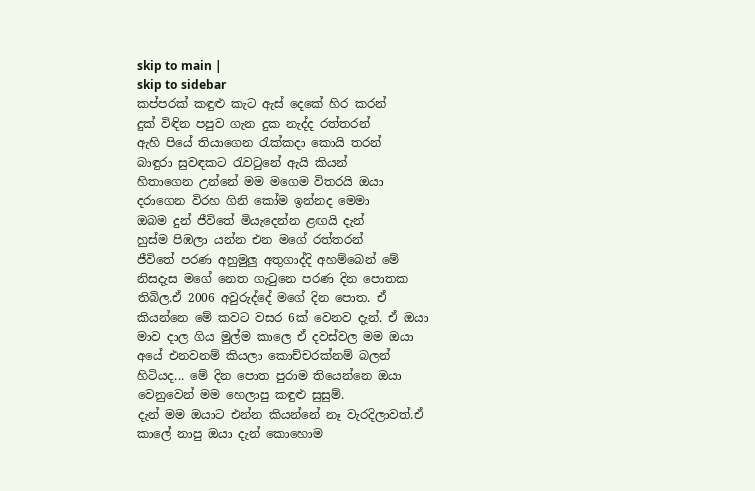skip to main |
skip to sidebar
කප්පරක් කඳුළු කැට ඇස් දෙකේ හිර කරන්
දුක් විඳින පපුව ගැන දුක නැද්ද රත්තරන්
ඇහි පියේ තියාගෙන රැක්කදා කොයි තරන්
බාඳුරා සුවඳකට රැවටුනේ ඇයි කියන්
හිතාගෙන උන්නේ මම මගෙම විතරයි ඔයා
දරාගෙන විරහ ගිනි කෝම ඉන්නද මෙමා
ඔබම දුන් ජීවිතේ මියැදෙන්න ළඟයි දැන්
හුස්ම පිඹලා යන්න එන මගේ රත්තරන්
ජීවිතේ පරණ අහුමුලු අතුගාද්දි අහම්බෙන් මේ නිසදැස මගේ නෙත ගැටුනෙ පරණ දින පොතක තිබිල.ඒ 2006 අවුරුද්දේ මගේ දින පොත. ඒ කියන්නෙ මේ කවට වසර 6ක් වෙනව දැන්. ඒ ඔයා මාව දාල ගිය මුල්ම කාලෙ ඒ දවස්වල මම ඔයා අයේ එනවනම් කියලා කොච්චරක්නම් බලන් හිටියද... මේ දින පොත පුරාම තියෙන්නෙ ඔයා වෙනුවෙන් මම හෙලාපු කඳුළු සුසුම්.
දැන් මම ඔයාට එන්න කියන්නේ නෑ වැරදිලාවත්.ඒ කාලේ නාපු ඔයා දැන් කොහොම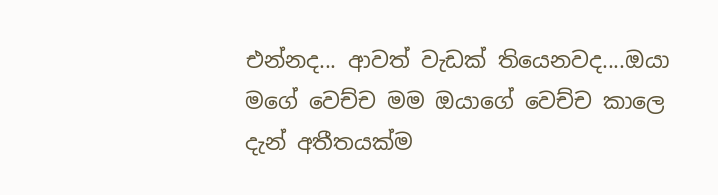එන්නද... ආවත් වැඩක් තියෙනවද....ඔයා මගේ වෙච්ච මම ඔයාගේ වෙච්ච කාලෙ දැන් අතීතයක්ම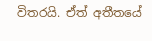විතරයි. ඒත් අතීතයේ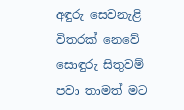අඳුරු සෙවනැළි විතරක් නෙවේ සොඳුරු සිතුවම් පවා තාමත් මට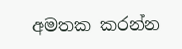අමතක කරන්න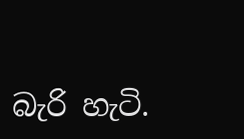බැරි හැටි.